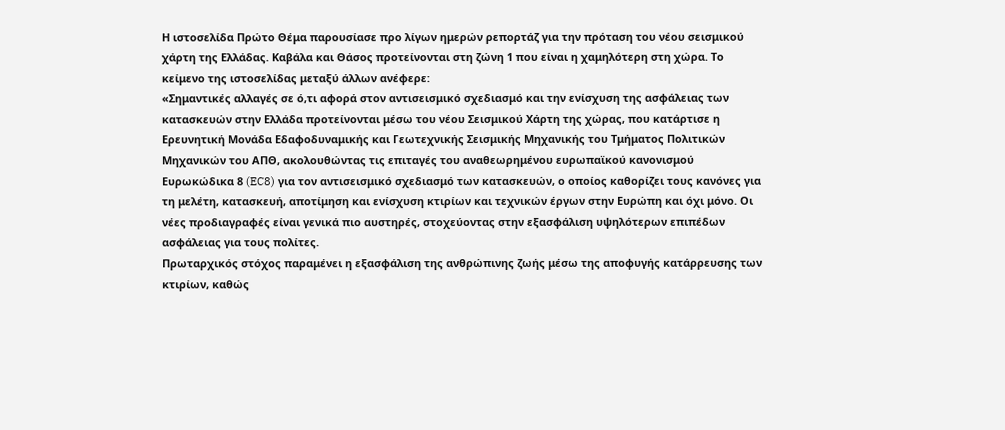Η ιστοσελίδα Πρώτο Θέμα παρουσίασε προ λίγων ημερών ρεπορτάζ για την πρόταση του νέου σεισμικού χάρτη της Ελλάδας. Καβάλα και Θάσος προτείνονται στη ζώνη 1 που είναι η χαμηλότερη στη χώρα. Το κείμενο της ιστοσελίδας μεταξύ άλλων ανέφερε:
«Σημαντικές αλλαγές σε ό,τι αφορά στον αντισεισμικό σχεδιασμό και την ενίσχυση της ασφάλειας των κατασκευών στην Ελλάδα προτείνονται μέσω του νέου Σεισμικού Χάρτη της χώρας, που κατάρτισε η Ερευνητική Μονάδα Εδαφοδυναμικής και Γεωτεχνικής Σεισμικής Μηχανικής του Τμήματος Πολιτικών Μηχανικών του ΑΠΘ, ακολουθώντας τις επιταγές του αναθεωρημένου ευρωπαϊκού κανονισμού Ευρωκώδικα 8 (EC8) για τον αντισεισμικό σχεδιασμό των κατασκευών, ο οποίος καθορίζει τους κανόνες για τη μελέτη, κατασκευή, αποτίμηση και ενίσχυση κτιρίων και τεχνικών έργων στην Ευρώπη και όχι μόνο. Οι νέες προδιαγραφές είναι γενικά πιο αυστηρές, στοχεύοντας στην εξασφάλιση υψηλότερων επιπέδων ασφάλειας για τους πολίτες.
Πρωταρχικός στόχος παραμένει η εξασφάλιση της ανθρώπινης ζωής μέσω της αποφυγής κατάρρευσης των κτιρίων, καθώς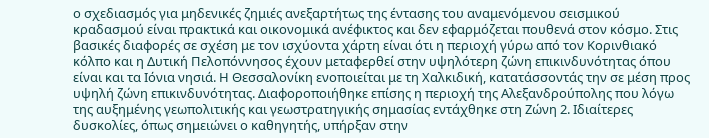ο σχεδιασμός για μηδενικές ζημιές ανεξαρτήτως της έντασης του αναμενόμενου σεισμικού κραδασμού είναι πρακτικά και οικονομικά ανέφικτος και δεν εφαρμόζεται πουθενά στον κόσμο. Στις βασικές διαφορές σε σχέση με τον ισχύοντα χάρτη είναι ότι η περιοχή γύρω από τον Κορινθιακό κόλπο και η Δυτική Πελοπόννησος έχουν μεταφερθεί στην υψηλότερη ζώνη επικινδυνότητας όπου είναι και τα Ιόνια νησιά. Η Θεσσαλονίκη ενοποιείται με τη Χαλκιδική, κατατάσσοντάς την σε μέση προς υψηλή ζώνη επικινδυνότητας. Διαφοροποιήθηκε επίσης η περιοχή της Αλεξανδρούπολης που λόγω της αυξημένης γεωπολιτικής και γεωστρατηγικής σημασίας εντάχθηκε στη Ζώνη 2. Ιδιαίτερες δυσκολίες, όπως σημειώνει ο καθηγητής, υπήρξαν στην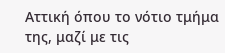Αττική όπου το νότιο τμήμα της, μαζί με τις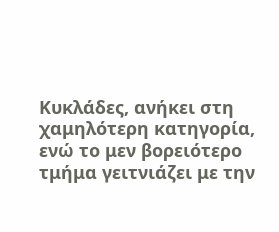Κυκλάδες, ανήκει στη χαμηλότερη κατηγορία, ενώ το μεν βορειότερο τμήμα γειτνιάζει με την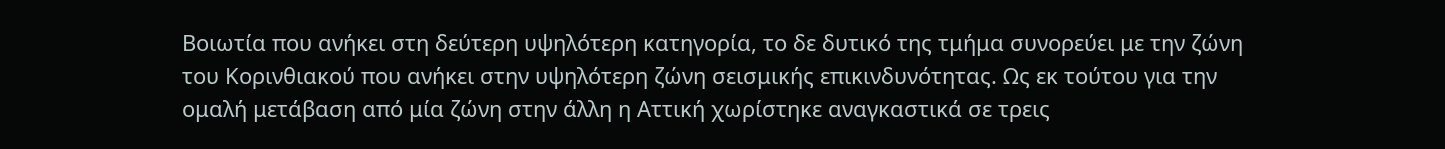Βοιωτία που ανήκει στη δεύτερη υψηλότερη κατηγορία, το δε δυτικό της τμήμα συνορεύει με την ζώνη του Κορινθιακού που ανήκει στην υψηλότερη ζώνη σεισμικής επικινδυνότητας. Ως εκ τούτου για την ομαλή μετάβαση από μία ζώνη στην άλλη η Αττική χωρίστηκε αναγκαστικά σε τρεις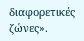διαφορετικές ζώνες».